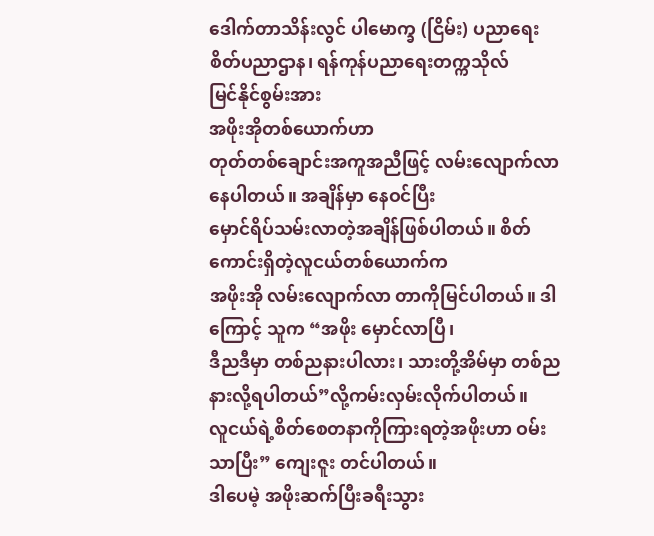ဒေါက်တာသိန်းလွင် ပါမောက္ခ (ငြိမ်း) ပညာရေးစိတ်ပညာဌာန၊ ရန်ကုန်ပညာရေးတက္ကသိုလ်
မြင်နိုင်စွမ်းအား
အဖိုးအိုတစ်ယောက်ဟာ
တုတ်တစ်ချောင်းအကူအညီဖြင့် လမ်းလျောက်လာနေပါတယ်။ အချိန်မှာ နေဝင်ပြီး
မှောင်ရိပ်သမ်းလာတဲ့အချိန်ဖြစ်ပါတယ်။ စိတ်ကောင်းရှိတဲ့လူငယ်တစ်ယောက်က
အဖိုးအို လမ်းလျောက်လာ တာကိုမြင်ပါတယ်။ ဒါကြောင့် သူက “အဖိုး မှောင်လာပြီ၊
ဒီညဒီမှာ တစ်ညနားပါလား၊ သားတို့အိမ်မှာ တစ်ည
နားလို့ရပါတယ်”လို့ကမ်းလှမ်းလိုက်ပါတယ်။
လူငယ်ရဲ့စိတ်စေတနာကိုကြားရတဲ့အဖိုးဟာ ဝမ်းသာပြီး” ကျေးဇူး တင်ပါတယ်။
ဒါပေမဲ့ အဖိုးဆက်ပြီးခရီးသွား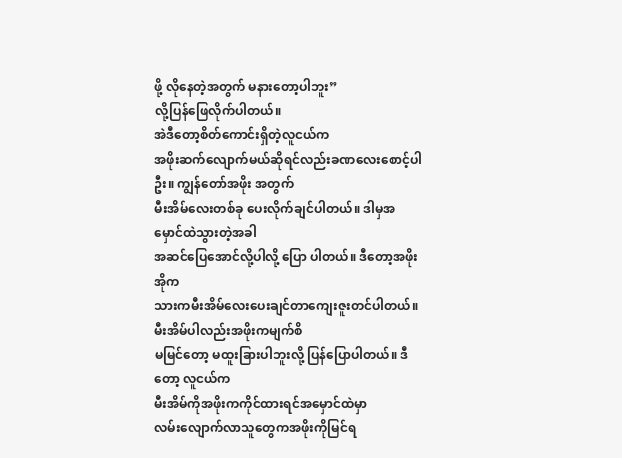ဖို့ လိုနေတဲ့အတွက် မနားတော့ပါဘူး”
လို့ပြန်ဖြေလိုက်ပါတယ်။
အဲဒီတော့စိတ်ကောင်းရှိတဲ့လူငယ်က
အဖိုးဆက်လျောက်မယ်ဆိုရင်လည်းခဏလေးစောင့်ပါဦး။ ကျွန်တော်အဖိုး အတွက်
မီးအိမ်လေးတစ်ခု ပေးလိုက်ချင်ပါတယ်။ ဒါမှအမှောင်ထဲသွားတဲ့အခါ
အဆင်ပြေအောင်လို့ပါလို့ ပြော ပါတယ်။ ဒီတော့အဖိုးအိုက
သားကမီးအိမ်လေးပေးချင်တာကျေးဇူးတင်ပါတယ်။ မီးအိမ်ပါလည်းအဖိုးကမျက်စိ
မမြင်တော့ မထူးခြားပါဘူးလို့ ပြန်ပြောပါတယ်။ ဒီတော့ လူငယ်က
မီးအိမ်ကိုအဖိုးကကိုင်ထားရင်အမှောင်ထဲမှာ
လမ်းလျောက်လာသူတွေကအဖိုးကိုမြင်ရ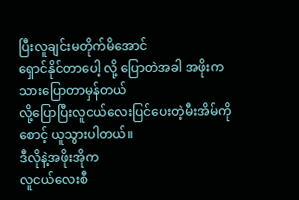ပြီးလူချင်းမတိုက်မိအောင်
ရှောင်နိုင်တာပေါ့ လို့ ပြောတဲအခါ အဖိုးက သားပြောတာမှန်တယ်
လို့ပြောပြီးလူငယ်လေးပြင်ပေးတဲ့မီးအိမ်ကိုစောင့် ယူသွားပါတယ်။
ဒီလိုနဲ့အဖိုးအိုက
လူငယ်လေးစီ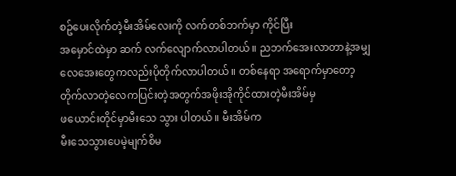စဥ်ပေးလိုက်တဲ့မီးအိမ်လေးကို လက်တစ်ဘက်မှာ ကိုင်ပြီး
အမှောင်ထဲမှာ ဆက် လက်လျောက်လာပါတယ်။ ညဘက်အေးလာတာနဲ့အမျှ
လေအေးတွေကလည်းပိုတိုက်လာပါတယ်။ တစ်နေရာ အရောက်မှာတော့
တိုက်လာတဲ့လေကပြင်းတဲ့အတွက်အဖိုးအိုကိုင်ထားတဲ့မီးအိမ်မှ
ဖယောင်းတိုင်မှာမီးသေ သွား ပါတယ်။ မီးအိမ်က
မီးသေသွားပေမဲ့မျက်စိမ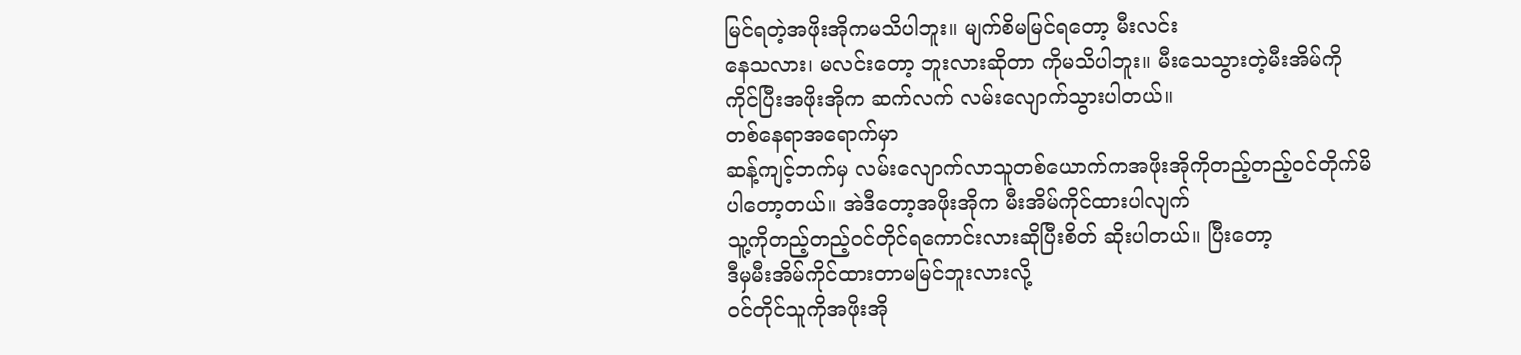မြင်ရတဲ့အဖိုးအိုကမသိပါဘူး။ မျက်စိမမြင်ရတော့ မီးလင်း
နေသလား၊ မလင်းတော့ ဘူးလားဆိုတာ ကိုမသိပါဘူး။ မီးသေသွားတဲ့မီးအိမ်ကို
ကိုင်ပြီးအဖိုးအိုက ဆက်လက် လမ်းလျောက်သွားပါတယ်။
တစ်နေရာအရောက်မှာ
ဆန့်ကျင့်ဘက်မှ လမ်းလျောက်လာသူတစ်ယောက်ကအဖိုးအိုကိုတည့်တည့်ဝင်တိုက်မိ
ပါတော့တယ်။ အဲဒီတော့အဖိုးအိုက မီးအိမ်ကိုင်ထားပါလျက်
သူ့ကိုတည့်တည့်ဝင်တိုင်ရကောင်းလားဆိုပြီးစိတ် ဆိုးပါတယ်။ ပြီးတော့
ဒီမှမီးအိမ်ကိုင်ထားတာမမြင်ဘူးလားလို့
ဝင်တိုင်သူကိုအဖိုးအို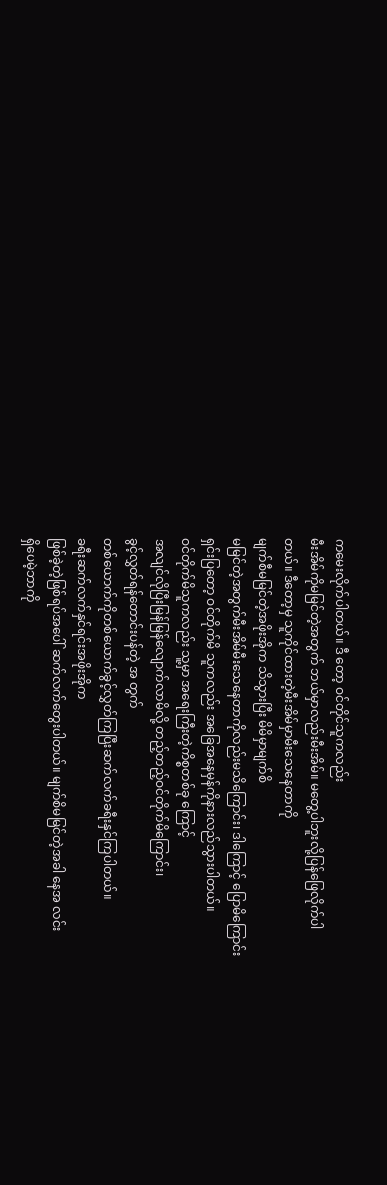ကမေးလိုက်ပါတယ်။ ဒီ တော့ ဝင်တိုင်သူကလည်း
မီးအိမ်ကိုမမြင်တဲ့အတွက် ဘယ်မှာလည်းမီးအိမ်။ မတွေ့ပါဘူးလို့ပြန်ဖြေလိုက်ပါ
တယ်။ ဒီတော့မှ သူကိုင်ထားတဲ့မီးအိမ်မှာမီးသေနေတာကို
မျက်စီမမြင်တဲ့အဖိုးအိုက သိသွားပြီး မိမိမှာမျက်စိ
မမြင်တဲ့အတွက်မီးအိမ်မီးသေနေတာကိုလည်းမသိကြောင်း၊ ဒါကြောင့် ပြောမိကြောင်း
ရှင်းပြတော့ ဝင်တိုက်မိ သူကလည်း အခြေအနေမှန်ကိုနားလည်သွားပါတယ်။
ဝင်တိုက်မိသူကလည်း သူ့မှာ အရေးကြီးတဲ့ကိစ္စတစ်ခု ကြောင့်
အလျင်လိုပြီးမြန်မြန်လျောက်လာမိလို့ တည့်တည့်ဝင်တိုက်မိကြောင်း၊
ခွင့်လွှတ်ရန်တောင်းပန်တဲ့ အ တွက်
တစ်ယောက်ကိုတစ်ယောက်ခွင့်လွှတ်ကြပြီးဆက်လက်ခရီးနှင်ကြပါတယ်။
ခရီးဆက်လက်နှင်ရင်းအဖိုးအိုက
ဖြစ်ခဲ့တဲ့ဖြစ်ရပ်အပေါ် ဆက်လက်တွေးပါတယ်။ မျက်စိမမြင်တဲ့အခါ နေအ လင်း
ရှိပေမဲ့ဘာကို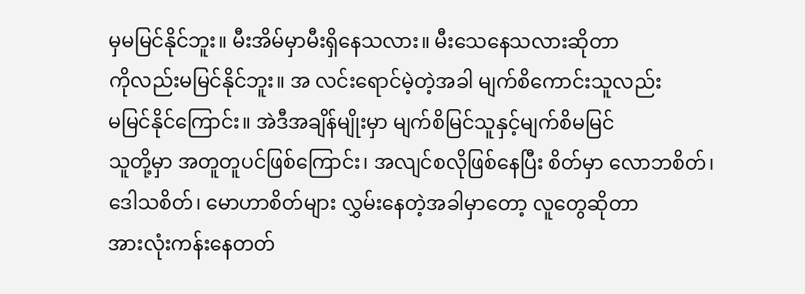မှမမြင်နိုင်ဘူး။ မီးအိမ်မှာမီးရှိနေသလား။ မီးသေနေသလားဆိုတာ
ကိုလည်းမမြင်နိုင်ဘူး။ အ လင်းရောင်မဲ့တဲ့အခါ မျက်စိကောင်းသူလည်း
မမြင်နိုင်ကြောင်း။ အဲဒီအချိန်မျိုးမှာ မျက်စိမြင်သူနှင့်မျက်စိမမြင်
သူတို့မှာ အတူတူပင်ဖြစ်ကြောင်း၊ အလျင်စလိုဖြစ်နေပြီး စိတ်မှာ လောဘစိတ်၊
ဒေါသစိတ်၊ မောဟာစိတ်များ လွှမ်းနေတဲ့အခါမှာတော့ လူတွေဆိုတာ
အားလုံးကန်းနေတတ်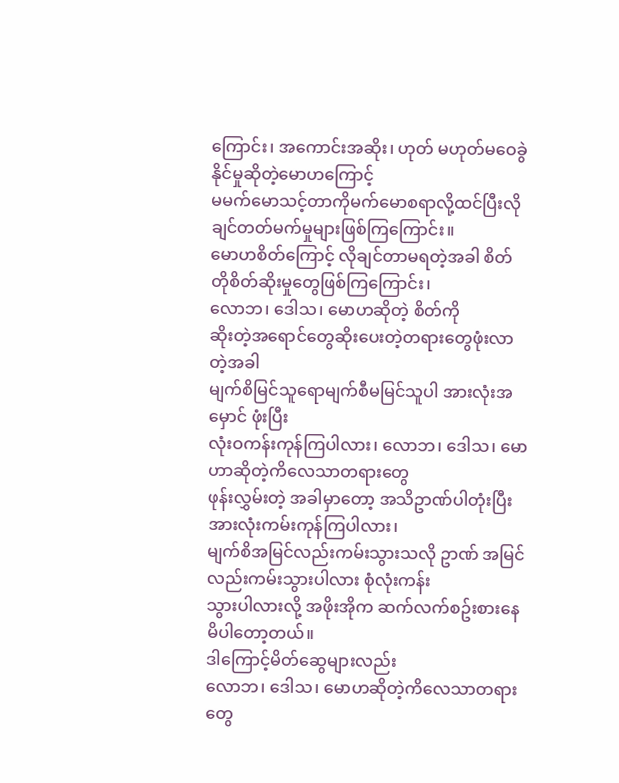ကြောင်း၊ အကောင်းအဆိုး၊ ဟုတ် မဟုတ်မဝေခွဲ
နိုင်မှုဆိုတဲ့မောဟကြောင့်
မမက်မောသင့်တာကိုမက်မောစရာလို့ထင်ပြီးလိုချင်တတ်မက်မှုများဖြစ်ကြကြောင်း။
မောဟစိတ်ကြောင့် လိုချင်တာမရတဲ့အခါ စိတ်တိုစိတ်ဆိုးမှုတွေဖြစ်ကြကြောင်း၊
လောဘ၊ ဒေါသ၊ မောဟဆိုတဲ့ စိတ်ကို
ဆိုးတဲ့အရောင်တွေဆိုးပေးတဲ့တရားတွေဖုံးလာတဲ့အခါ
မျက်စိမြင်သူရောမျက်စီမမြင်သူပါ အားလုံးအ မှောင် ဖုံးပြီး
လုံးဝကန်းကုန်ကြပါလား၊ လောဘ၊ ဒေါသ၊ မောဟာဆိုတဲ့ကိလေသာတရားတွေ
ဖုန်းလွှမ်းတဲ့ အခါမှာတော့ အသိဥာဏ်ပါတုံးပြီး အားလုံးကမ်းကုန်ကြပါလား၊
မျက်စိအမြင်လည်းကမ်းသွားသလို ဥာဏ် အမြင်လည်းကမ်းသွားပါလား စုံလုံးကန်း
သွားပါလားလို့ အဖိုးအိုက ဆက်လက်စဥ်းစားနေမိပါတော့တယ်။
ဒါကြောင့်မိတ်ဆွေများလည်း
လောဘ၊ ဒေါသ၊ မောဟဆိုတဲ့ကိလေသာတရားတွေ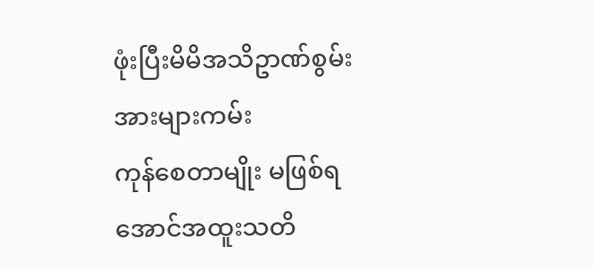ဖုံးပြီးမိမိအသိဥာဏ်စွမ်း အားများကမ်း
ကုန်စေတာမျိုး မဖြစ်ရအောင်အထူးသတိ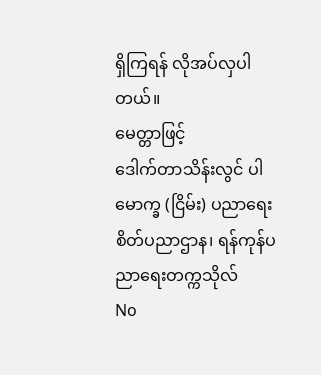ရှိကြရန် လိုအပ်လှပါတယ်။
မေတ္တာဖြင့်
ဒေါက်တာသိန်းလွင် ပါမောက္ခ (ငြိမ်း) ပညာရေးစိတ်ပညာဌာန၊ ရန်ကုန်ပညာရေးတက္ကသိုလ်
No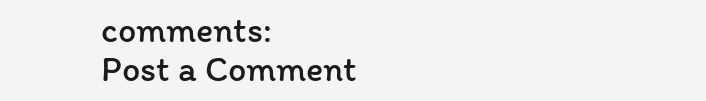comments:
Post a Comment